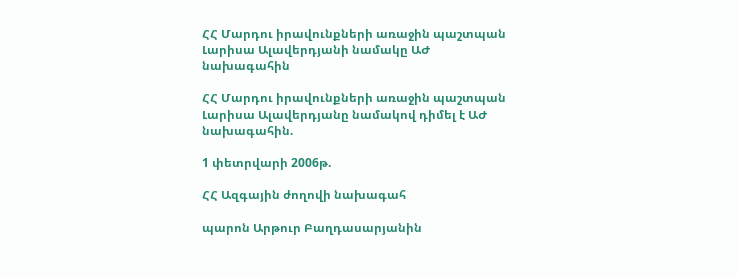ՀՀ Մարդու իրավունքների առաջին պաշտպան Լարիսա Ալավերդյանի նամակը ԱԺ նախագահին

ՀՀ Մարդու իրավունքների առաջին պաշտպան Լարիսա Ալավերդյանը նամակով դիմել է ԱԺ
նախագահին.

1 փետրվարի 2006թ.

ՀՀ Ազգային ժողովի նախագահ

պարոն Արթուր Բաղդասարյանին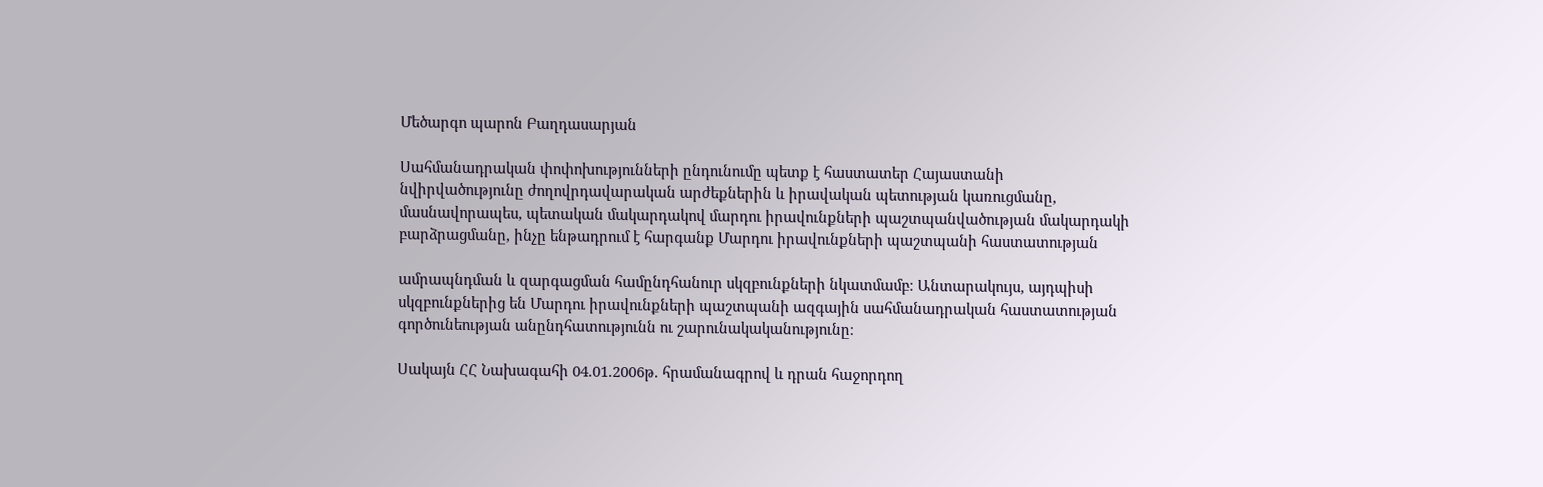Մեծարգո պարոն Բաղդասարյան

Սահմանադրական փոփոխությունների ընդունումը պետք է հաստատեր Հայաստանի
նվիրվածությունը ժողովրդավարական արժեքներին և իրավական պետության կառուցմանը,
մասնավորապես, պետական մակարդակով մարդու իրավունքների պաշտպանվածության մակարդակի
բարձրացմանը, ինչը ենթադրում է հարգանք Մարդու իրավունքների պաշտպանի հաստատության

ամրապնդման և զարգացման համընդհանուր սկզբունքների նկատմամբ։ Անտարակույս, այդպիսի
սկզբունքներից են Մարդու իրավունքների պաշտպանի ազգային սահմանադրական հաստատության
գործունեության անընդհատությունն ու շարունակականությունը։

Սակայն ՀՀ Նախագահի 04.01.2006թ. հրամանագրով և դրան հաջորդող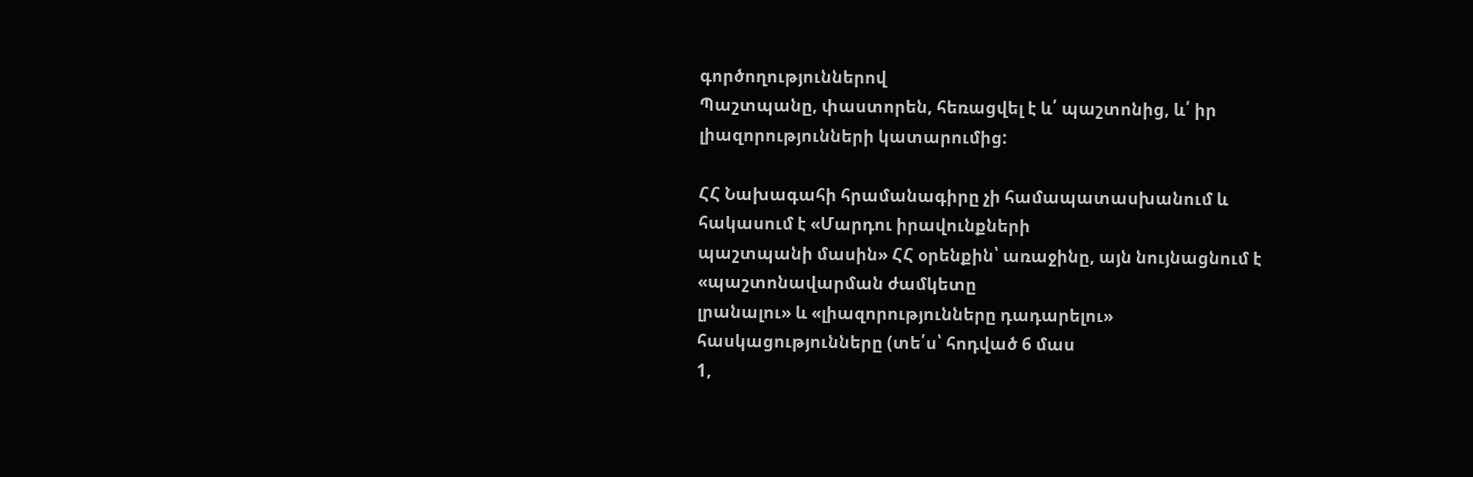գործողություններով
Պաշտպանը, փաստորեն, հեռացվել է և՛ պաշտոնից, և՛ իր լիազորությունների կատարումից:

ՀՀ Նախագահի հրամանագիրը չի համապատասխանում և հակասում է «Մարդու իրավունքների
պաշտպանի մասին» ՀՀ օրենքին՝ առաջինը, այն նույնացնում է «պաշտոնավարման ժամկետը
լրանալու» և «լիազորությունները դադարելու» հասկացությունները (տե՛ս՝ հոդված 6 մաս
1,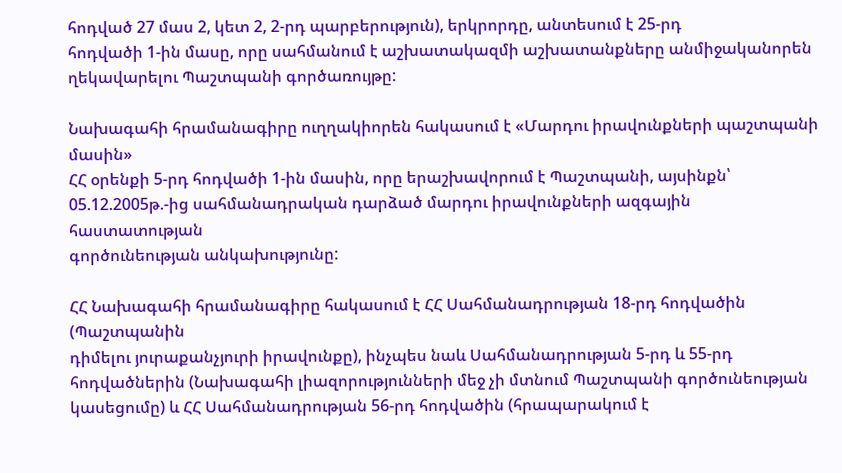հոդված 27 մաս 2, կետ 2, 2-րդ պարբերություն), երկրորդը, անտեսում է 25-րդ
հոդվածի 1-ին մասը, որը սահմանում է աշխատակազմի աշխատանքները անմիջականորեն
ղեկավարելու Պաշտպանի գործառույթը:

Նախագահի հրամանագիրը ուղղակիորեն հակասում է «Մարդու իրավունքների պաշտպանի մասին»
ՀՀ օրենքի 5-րդ հոդվածի 1-ին մասին, որը երաշխավորում է Պաշտպանի, այսինքն՝
05.12.2005թ.-ից սահմանադրական դարձած մարդու իրավունքների ազգային հաստատության
գործունեության անկախությունը:

ՀՀ Նախագահի հրամանագիրը հակասում է ՀՀ Սահմանադրության 18-րդ հոդվածին (Պաշտպանին
դիմելու յուրաքանչյուրի իրավունքը), ինչպես նաև Սահմանադրության 5-րդ և 55-րդ
հոդվածներին (Նախագահի լիազորությունների մեջ չի մտնում Պաշտպանի գործունեության
կասեցումը) և ՀՀ Սահմանադրության 56-րդ հոդվածին (հրապարակում է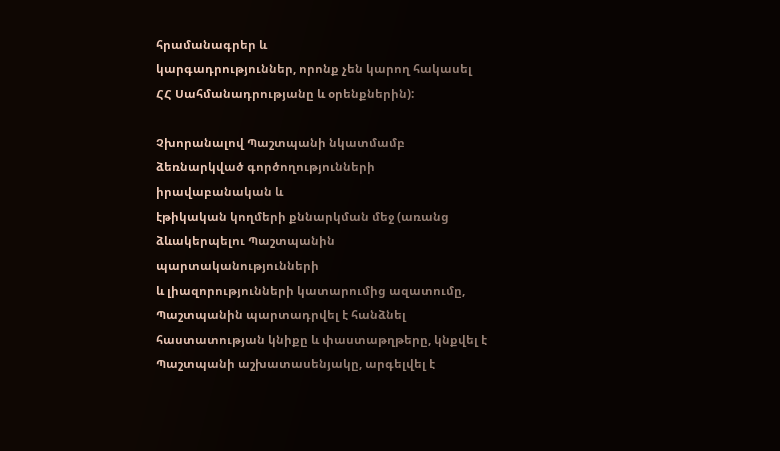հրամանագրեր և
կարգադրություններ, որոնք չեն կարող հակասել ՀՀ Սահմանադրությանը և օրենքներին):

Չխորանալով Պաշտպանի նկատմամբ ձեռնարկված գործողությունների իրավաբանական և
էթիկական կողմերի քննարկման մեջ (առանց ձևակերպելու Պաշտպանին պարտականությունների
և լիազորությունների կատարումից ազատումը, Պաշտպանին պարտադրվել է հանձնել
հաստատության կնիքը և փաստաթղթերը, կնքվել է Պաշտպանի աշխատասենյակը, արգելվել է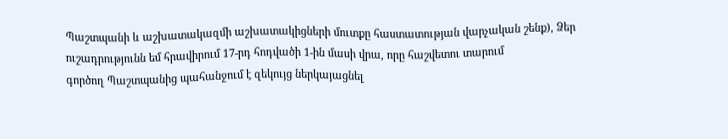Պաշտպանի և աշխատակազմի աշխատակիցների մուտքը հաստատության վարչական շենք), Ձեր
ուշադրությունն եմ հրավիրում 17-րդ հոդվածի 1-ին մասի վրա, որը հաշվետու տարում
գործող Պաշտպանից պահանջում է զեկույց ներկայացնել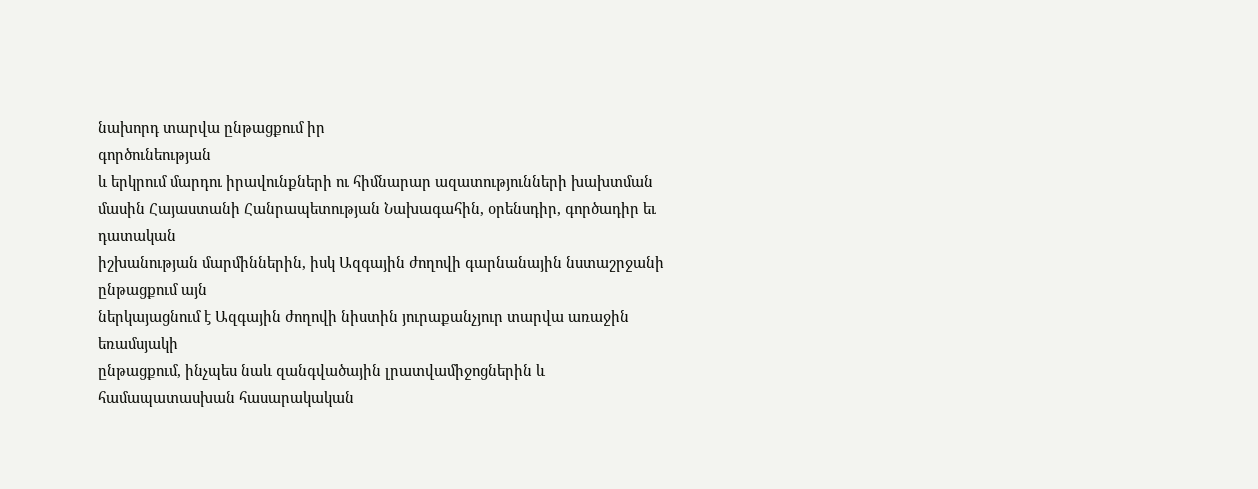նախորդ տարվա ընթացքում իր
գործունեության
և երկրում մարդու իրավունքների ու հիմնարար ազատությունների խախտման
մասին Հայաստանի Հանրապետության Նախագահին, օրենսդիր, գործադիր եւ դատական
իշխանության մարմիններին, իսկ Ազգային ժողովի գարնանային նստաշրջանի ընթացքում այն
ներկայացնում է Ազգային ժողովի նիստին յուրաքանչյուր տարվա առաջին եռամսյակի
ընթացքում, ինչպես նաև զանգվածային լրատվամիջոցներին և համապատասխան հասարակական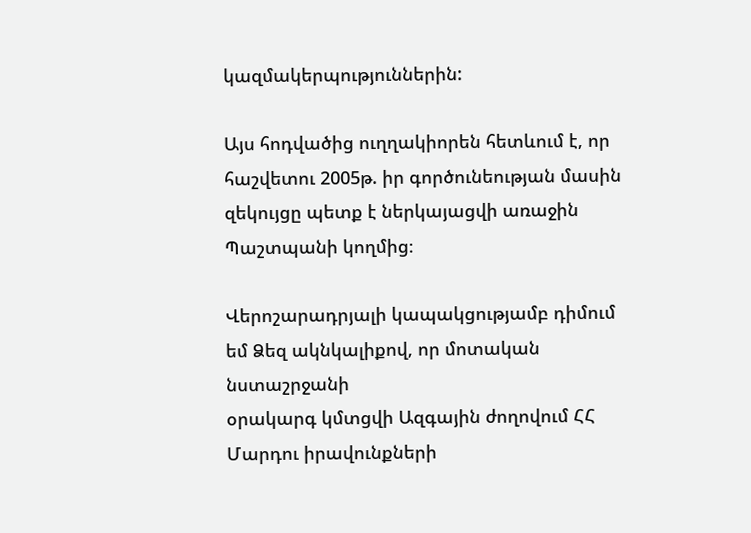կազմակերպություններին:

Այս հոդվածից ուղղակիորեն հետևում է, որ հաշվետու 2005թ. իր գործունեության մասին
զեկույցը պետք է ներկայացվի առաջին Պաշտպանի կողմից։

Վերոշարադրյալի կապակցությամբ դիմում եմ Ձեզ ակնկալիքով, որ մոտական նստաշրջանի
օրակարգ կմտցվի Ազգային ժողովում ՀՀ Մարդու իրավունքների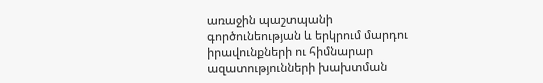առաջին պաշտպանի
գործունեության և երկրում մարդու իրավունքների ու հիմնարար ազատությունների խախտման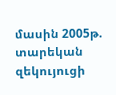մասին 2005թ. տարեկան զեկույուցի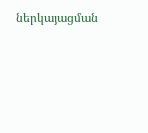ներկայացման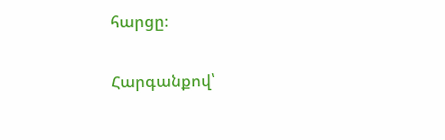հարցը։

Հարգանքով՝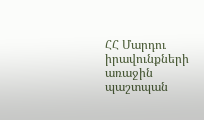ՀՀ Մարդու իրավունքների առաջին պաշտպան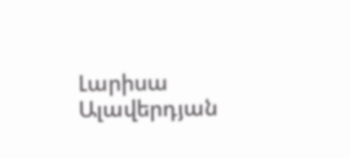Լարիսա Ալավերդյան